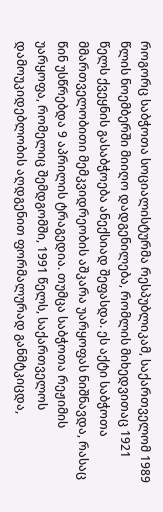როგორც საბჭოთა სოციალისტურმა რესპუბლიკამ, საქართველომ 1989 წლის ნოემბერში მიიღო დადგენილება, რომლის მიხედვითაც 1921 წელს ქვეყნის გასაბჭოება ანექსიად შეფასდა. ეს აქტი საბჭოთა მმართველობითი მემკვიდრეობის აშკარა უარყოფას ნიშნავდა, რასაც წინ უსწრებდა 9 აპრილის ტრაგედია. თუმცა საბჭოთა რეჟიმის უარყოფა, რომელიც შემდგომში, 1991 წელს, საქართველოს დამოუკიდებლობის აღდგენით ფორმალურად განმტკიცდა,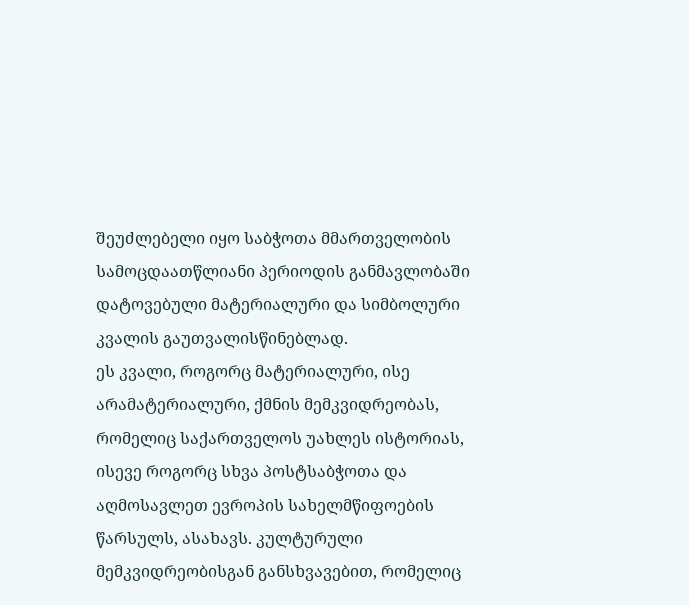შეუძლებელი იყო საბჭოთა მმართველობის სამოცდაათწლიანი პერიოდის განმავლობაში დატოვებული მატერიალური და სიმბოლური კვალის გაუთვალისწინებლად.
ეს კვალი, როგორც მატერიალური, ისე არამატერიალური, ქმნის მემკვიდრეობას, რომელიც საქართველოს უახლეს ისტორიას, ისევე როგორც სხვა პოსტსაბჭოთა და აღმოსავლეთ ევროპის სახელმწიფოების წარსულს, ასახავს. კულტურული მემკვიდრეობისგან განსხვავებით, რომელიც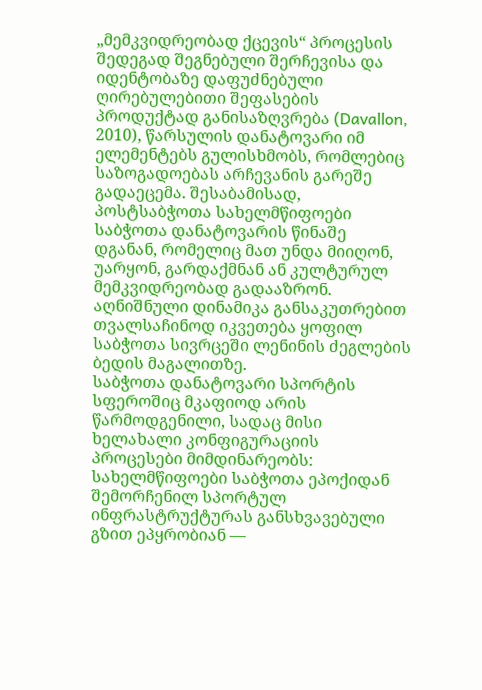„მემკვიდრეობად ქცევის“ პროცესის შედეგად შეგნებული შერჩევისა და იდენტობაზე დაფუძნებული ღირებულებითი შეფასების პროდუქტად განისაზღვრება (Davallon, 2010), წარსულის დანატოვარი იმ ელემენტებს გულისხმობს, რომლებიც საზოგადოებას არჩევანის გარეშე გადაეცემა. შესაბამისად, პოსტსაბჭოთა სახელმწიფოები საბჭოთა დანატოვარის წინაშე დგანან, რომელიც მათ უნდა მიიღონ, უარყონ, გარდაქმნან ან კულტურულ მემკვიდრეობად გადააზრონ. აღნიშნული დინამიკა განსაკუთრებით თვალსაჩინოდ იკვეთება ყოფილ საბჭოთა სივრცეში ლენინის ძეგლების ბედის მაგალითზე.
საბჭოთა დანატოვარი სპორტის სფეროშიც მკაფიოდ არის წარმოდგენილი, სადაც მისი ხელახალი კონფიგურაციის პროცესები მიმდინარეობს: სახელმწიფოები საბჭოთა ეპოქიდან შემორჩენილ სპორტულ ინფრასტრუქტურას განსხვავებული გზით ეპყრობიან —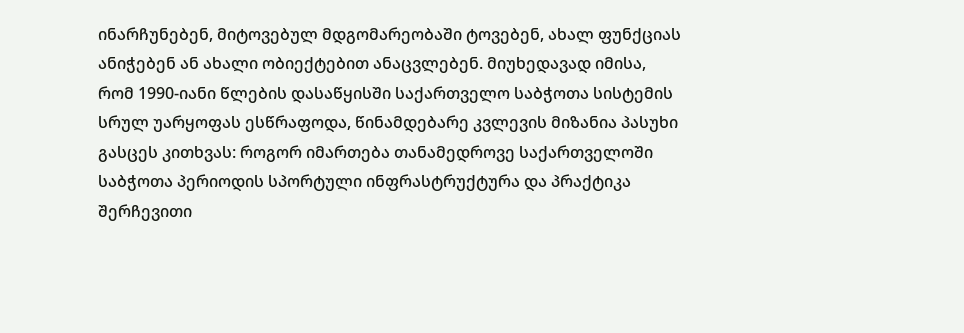ინარჩუნებენ, მიტოვებულ მდგომარეობაში ტოვებენ, ახალ ფუნქციას ანიჭებენ ან ახალი ობიექტებით ანაცვლებენ. მიუხედავად იმისა, რომ 1990-იანი წლების დასაწყისში საქართველო საბჭოთა სისტემის სრულ უარყოფას ესწრაფოდა, წინამდებარე კვლევის მიზანია პასუხი გასცეს კითხვას: როგორ იმართება თანამედროვე საქართველოში საბჭოთა პერიოდის სპორტული ინფრასტრუქტურა და პრაქტიკა შერჩევითი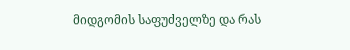მიდგომის საფუძველზე და რას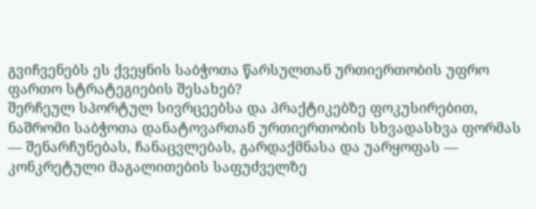გვიჩვენებს ეს ქვეყნის საბჭოთა წარსულთან ურთიერთობის უფრო ფართო სტრატეგიების შესახებ?
შერჩეულ სპორტულ სივრცეებსა და პრაქტიკებზე ფოკუსირებით, ნაშრომი საბჭოთა დანატოვართან ურთიერთობის სხვადასხვა ფორმას — შენარჩუნებას, ჩანაცვლებას, გარდაქმნასა და უარყოფას — კონკრეტული მაგალითების საფუძველზე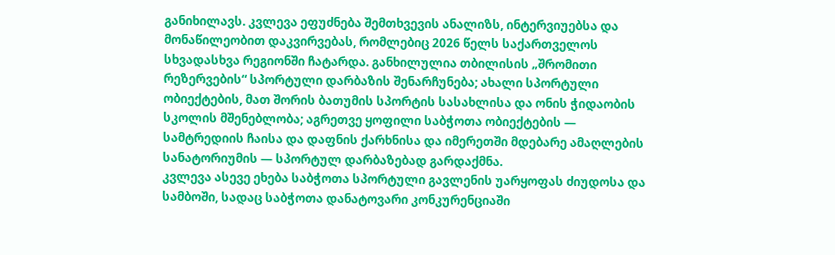განიხილავს. კვლევა ეფუძნება შემთხვევის ანალიზს, ინტერვიუებსა და მონაწილეობით დაკვირვებას, რომლებიც 2026 წელს საქართველოს სხვადასხვა რეგიონში ჩატარდა. განხილულია თბილისის „შრომითი რეზერვების“ სპორტული დარბაზის შენარჩუნება; ახალი სპორტული ობიექტების, მათ შორის ბათუმის სპორტის სასახლისა და ონის ჭიდაობის სკოლის მშენებლობა; აგრეთვე ყოფილი საბჭოთა ობიექტების — სამტრედიის ჩაისა და დაფნის ქარხნისა და იმერეთში მდებარე ამაღლების სანატორიუმის — სპორტულ დარბაზებად გარდაქმნა.
კვლევა ასევე ეხება საბჭოთა სპორტული გავლენის უარყოფას ძიუდოსა და სამბოში, სადაც საბჭოთა დანატოვარი კონკურენციაში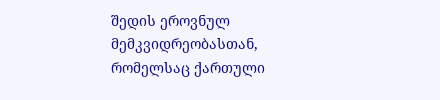შედის ეროვნულ მემკვიდრეობასთან, რომელსაც ქართული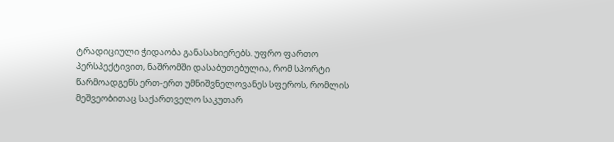ტრადიციული ჭიდაობა განასახიერებს. უფრო ფართო პერსპექტივით, ნაშრომში დასაბუთებულია, რომ სპორტი წარმოადგენს ერთ-ერთ უმნიშვნელოვანეს სფეროს, რომლის მეშვეობითაც საქართველო საკუთარ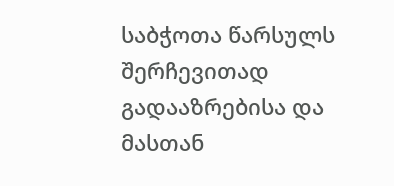საბჭოთა წარსულს შერჩევითად გადააზრებისა და მასთან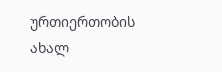ურთიერთობის ახალ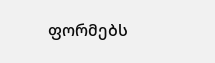ფორმებს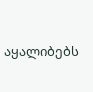აყალიბებს